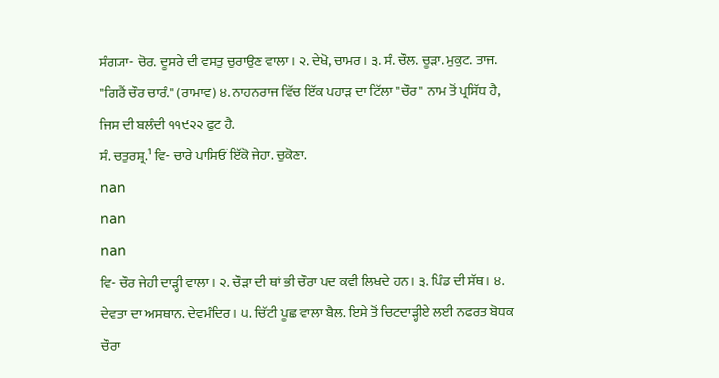ਸੰਗ੍ਯਾ- ਚੋਰ. ਦੂਸਰੇ ਦੀ ਵਸਤੁ ਚੁਰਾਉਣ ਵਾਲਾ। ੨. ਦੇਖੋ, ਚਾਮਰ। ੩. ਸੰ. ਚੌਲ. ਚੂੜਾ. ਮੁਕੁਟ. ਤਾਜ. "ਗਿਰੈਂ ਚੌਰ ਚਾਰੰ." (ਰਾਮਾਵ) ੪. ਨਾਹਨਰਾਜ ਵਿੱਚ ਇੱਕ ਪਹਾੜ ਦਾ ਟਿੱਲਾ "ਚੌਰ" ਨਾਮ ਤੋਂ ਪ੍ਰਸਿੱਧ ਹੈ, ਜਿਸ ਦੀ ਬਲੰਦੀ ੧੧੯੨੨ ਫੁਟ ਹੈ.
ਸੰ. ਚਤੁਰਸ਼੍ਰ.¹ ਵਿ- ਚਾਰੇ ਪਾਸਿਓਂ ਇੱਕੋ ਜੇਹਾ. ਚੁਕੋਣਾ.
nan
nan
nan
ਵਿ- ਚੌਰ ਜੇਹੀ ਦਾੜ੍ਹੀ ਵਾਲਾ। ੨. ਚੌੜਾ ਦੀ ਥਾਂ ਭੀ ਚੌਰਾ ਪਦ ਕਵੀ ਲਿਖਦੇ ਹਨ। ੩. ਪਿੰਡ ਦੀ ਸੱਥ। ੪. ਦੇਵਤਾ ਦਾ ਅਸਥਾਨ. ਦੇਵਮੰਦਿਰ। ੫. ਚਿੱਟੀ ਪੂਛ ਵਾਲਾ ਬੈਲ. ਇਸੇ ਤੋਂ ਚਿਟਦਾੜ੍ਹੀਏ ਲਈ ਨਫਰਤ ਬੋਧਕ ਚੌਰਾ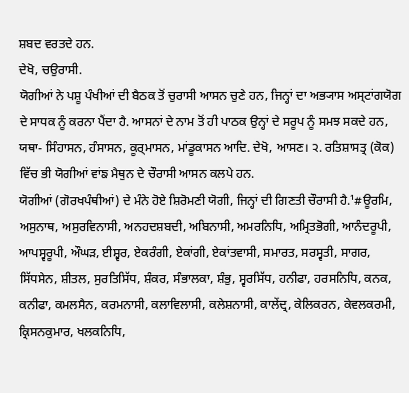ਸ਼ਬਦ ਵਰਤਦੇ ਹਨ.
ਦੇਖੋ, ਚਉਰਾਸੀ.
ਯੋਗੀਆਂ ਨੇ ਪਸ਼ੂ ਪੰਖੀਆਂ ਦੀ ਬੈਠਕ ਤੋਂ ਚੁਰਾਸੀ ਆਸਨ ਚੁਣੇ ਹਨ, ਜਿਨ੍ਹਾਂ ਦਾ ਅਭ੍ਯਾਸ ਅਸ੍ਟਾਂਗਯੋਗ ਦੇ ਸਾਧਕ ਨੂੰ ਕਰਨਾ ਪੈਂਦਾ ਹੈ. ਆਸਨਾਂ ਦੇ ਨਾਮ ਤੋਂ ਹੀ ਪਾਠਕ ਉਨ੍ਹਾਂ ਦੇ ਸਰੂਪ ਨੂੰ ਸਮਝ ਸਕਦੇ ਹਨ, ਯਥਾ- ਸਿੰਹਾਸਨ, ਹੰਸਾਸਨ, ਕੂਰ੍ਮਾਸਨ, ਮਾਂਡੂਕਾਸਨ ਆਦਿ. ਦੇਖੋ, ਆਸਣ। ੨. ਰਤਿਸ਼ਾਸਤ੍ਰ (ਕੋਕ) ਵਿੱਚ ਭੀ ਯੋਗੀਆਂ ਵਾਂਙ ਮੈਥੁਨ ਦੇ ਚੌਰਾਸੀ ਆਸਨ ਕਲਪੇ ਹਨ.
ਯੋਗੀਆਂ (ਗੋਰਖਪੰਥੀਆਂ) ਦੇ ਮੰਨੇ ਹੋਏ ਸ਼ਿਰੋਮਣੀ ਯੋਗੀ, ਜਿਨ੍ਹਾਂ ਦੀ ਗਿਣਤੀ ਚੌਰਾਸੀ ਹੈ.¹#ਊਰਮਿ, ਅਸੁਨਾਥ, ਅਸੁਰਵਿਨਾਸੀ, ਅਨਹਦਸ਼ਬਦੀ, ਅਬਿਨਾਸੀ, ਅਮਰਨਿਧਿ, ਅਮ੍ਰਿਤਭੋਗੀ, ਆਨੰਦਰੂਪੀ, ਆਪਸ੍ਵਰੂਪੀ, ਔਘੜ, ਈਸ਼੍ਵਰ, ਏਕਰੰਗੀ, ਏਕਾਂਗੀ, ਏਕਾਂਤਵਾਸੀ, ਸਮਾਰਤ, ਸਰਸ੍ਵਤੀ, ਸਾਗਰ, ਸਿੱਧਸੇਨ, ਸ਼ੀਤਲ, ਸੁਰਤਿਸਿੱਧ, ਸ਼ੰਕਰ, ਸੰਭਾਲਕਾ, ਸ਼ੰਭੁ, ਸ੍ਵਰਸਿੱਧ, ਹਨੀਫਾ, ਹਰਸਨਿਧਿ, ਕਨਕ, ਕਨੀਫਾ, ਕਮਲਸੈਨ, ਕਰਮਨਾਸੀ, ਕਲਾਵਿਲਾਸੀ, ਕਲੇਸ਼ਨਾਸੀ, ਕਾਲੇਂਦ੍ਰ, ਕੇਲਿਕਰਨ, ਕੇਵਲਕਰਮੀ, ਕ੍ਰਿਸਨਕੁਮਾਰ, ਖਲਕਨਿਧਿ,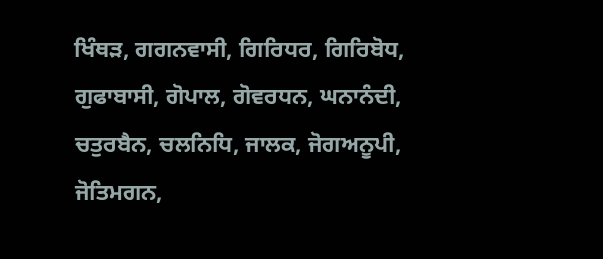ਖਿੰਥੜ, ਗਗਨਵਾਸੀ, ਗਿਰਿਧਰ, ਗਿਰਿਬੋਧ, ਗੁਫਾਬਾਸੀ, ਗੋਪਾਲ, ਗੋਵਰਧਨ, ਘਨਾਨੰਦੀ, ਚਤੁਰਬੈਨ, ਚਲਨਿਧਿ, ਜਾਲਕ, ਜੋਗਅਨੂਪੀ, ਜੋਤਿਮਗਨ,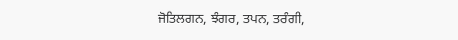ਜੋਤਿਲਗਨ, ਝੰਗਰ, ਤਪਨ, ਤਰੰਗੀ,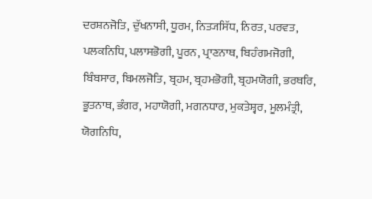ਦਰਸ਼ਨਜੋਤਿ, ਦੁੱਖਨਾਸੀ, ਧੂਰਮ, ਨਿਤ੍ਯਸਿੱਧ, ਨਿਰਤ, ਪਰਵਤ, ਪਲਕਨਿਧਿ, ਪਲਾਸਭੋਗੀ, ਪੂਰਨ, ਪ੍ਰਾਣਨਾਥ, ਬਿਹੰਗਮਜੋਗੀ, ਬਿੰਬਸਾਰ, ਬਿਮਲਜੋਤਿ, ਬ੍ਰਹਮ, ਬ੍ਰਹਮਭੋਗੀ, ਬ੍ਰਹਮਯੋਗੀ, ਭਰਥਰਿ, ਭੂਤਨਾਥ, ਭੰਗਰ, ਮਹਾਯੋਗੀ, ਮਗਨਧਾਰ, ਮੁਕਤੇਸ਼੍ਵਰ, ਮੂਲਮੰਤ੍ਰੀ, ਯੋਗਨਿਧਿ,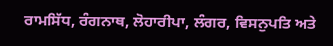ਰਾਮਸਿੱਧ, ਰੰਗਨਾਥ, ਲੋਹਾਰੀਪਾ, ਲੰਗਰ, ਵਿਸਨੁਪਤਿ ਅਤੇ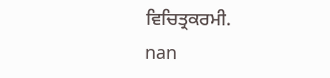ਵਿਚਿਤ੍ਰਕਰਮੀ.
nan